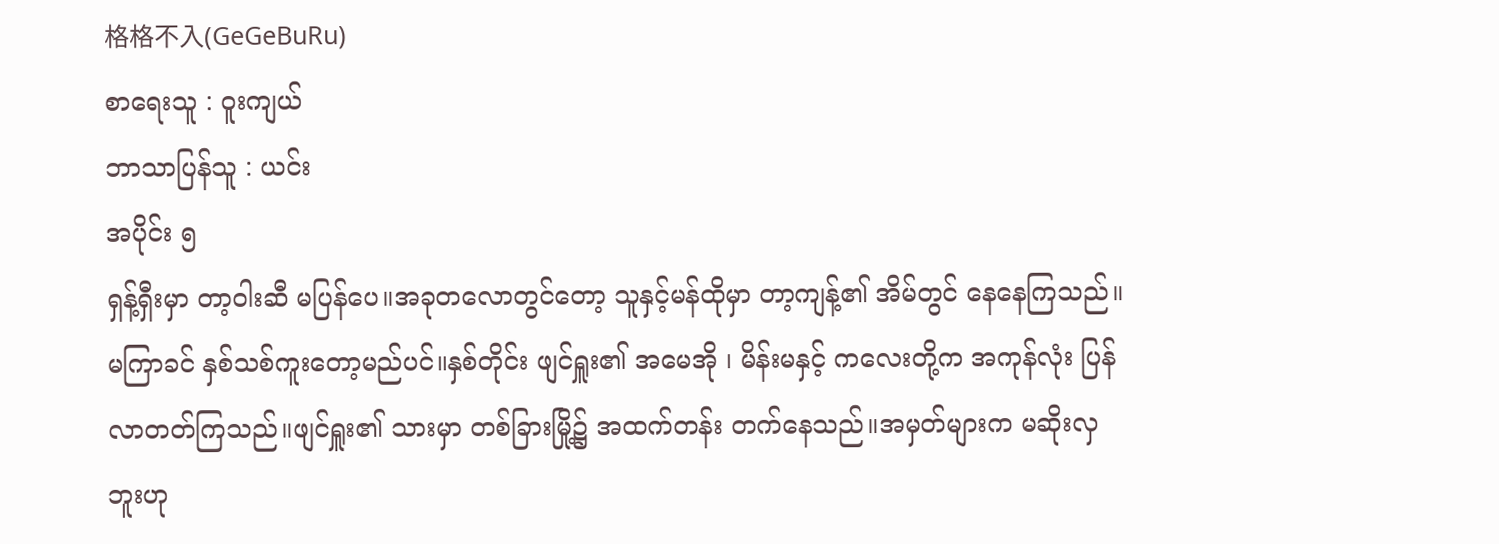格格不入(GeGeBuRu)
စာရေးသူ : ၀ူးကျယ်
ဘာသာပြန်သူ : ယင်း
အပိုင်း ၅
ရှန့်ရှီးမှာ တာ့၀ါးဆီ မပြန်ပေ။အခုတလောတွင်တော့ သူနှင့်မန်ထိုမှာ တာ့ကျန့်၏ အိမ်တွင် နေနေကြသည်။
မကြာခင် နှစ်သစ်ကူးတော့မည်ပင်။နှစ်တိုင်း ဖျင်ရှူး၏ အမေအို ၊ မိန်းမနှင့် ကလေးတို့က အကုန်လုံး ပြန်လာတတ်ကြသည်။ဖျင်ရှူး၏ သားမှာ တစ်ခြားမြို့၌ အထက်တန်း တက်နေသည်။အမှတ်များက မဆိုးလှဘူးဟု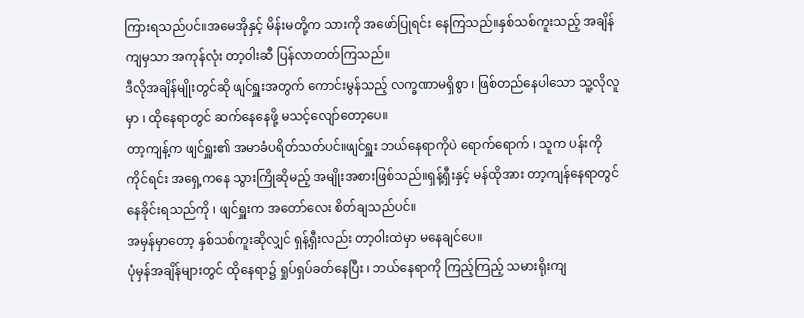ကြားရသည်ပင်။အမေအိုနှင့် မိန်းမတို့က သားကို အဖော်ပြုရင်း နေကြသည်။နှစ်သစ်ကူးသည့် အချိန်ကျမှသာ အကုန်လုံး တာ့၀ါးဆီ ပြန်လာတတ်ကြသည်။
ဒီလိုအချိန်မျိုးတွင်ဆို ဖျင်ရှူးအတွက် ကောင်းမွန်သည့် လက္ခဏာမရှိစွာ ၊ ဖြစ်တည်နေပါသော သူ့လိုလူမှာ ၊ ထိုနေရာတွင် ဆက်နေနေဖို့ မသင့်လျော်တော့ပေ။
တာ့ကျန့်က ဖျင်ရှူး၏ အမာခံပရိတ်သတ်ပင်။ဖျင်ရှူး ဘယ်နေရာကိုပဲ ရောက်ရောက် ၊ သူက ပန်းကိုကိုင်ရင်း အရှေ့ကနေ သွားကြိုဆိုမည့် အမျိုးအစားဖြစ်သည်။ရှန့်ရှီးနှင့် မန်ထိုအား တာ့ကျန်နေရာတွင် နေခိုင်းရသည်ကို ၊ ဖျင်ရှူးက အတော်လေး စိတ်ချသည်ပင်။
အမှန်မှာတော့ နှစ်သစ်ကူးဆိုလျှင် ရှန့်ရှီးလည်း တာ့၀ါးထဲမှာ မနေချင်ပေ။
ပုံမှန်အချိန်များတွင် ထိုနေရာ၌ ရှုပ်ရှပ်ခတ်နေပြီး ၊ ဘယ်နေရာကို ကြည့်ကြည့် သမားရိုးကျ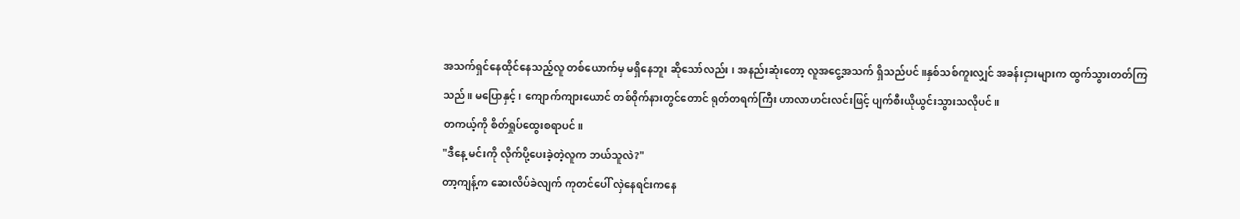အသက်ရှင်နေထိုင်နေသည့်လူ တစ်ယောက်မှ မရှိနေဘူး ဆိုသော်လည်း ၊ အနည်းဆုံးတော့ လူအငွေ့အသက် ရှိသည်ပင်။နှစ်သစ်ကူးလျှင် အခန်းငှားများက ထွက်သွားတတ်ကြသည်။ မပြောနှင့် ၊ ကျောက်ကျားယောင် တစ်၀ိုက်နားတွင်တောင် ရုတ်တရက်ကြီး ဟာလာဟင်းလင်းဖြင့် ပျက်စီးယိုယွင်းသွားသလိုပင်။
တကယ့်ကို စိတ်ရှုပ်ထွေးစရာပင်။
"ဒီနေ့ မင်းကို လိုက်ပို့ပေးခဲ့တဲ့လူက ဘယ်သူလဲ?"
တာ့ကျန့်က ဆေးလိပ်ခဲလျက် ကုတင်ပေါ် လှဲနေရင်းကနေ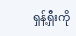ရှန့်ရှီးကို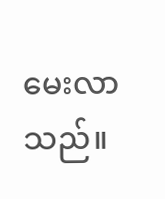မေးလာသည်။